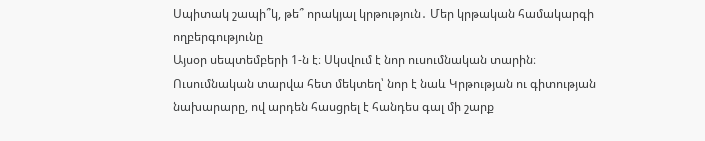Սպիտակ շապի՞կ, թե՞ որակյալ կրթություն․ Մեր կրթական համակարգի ողբերգությունը
Այսօր սեպտեմբերի 1-ն է։ Սկսվում է նոր ուսումնական տարին։ Ուսումնական տարվա հետ մեկտեղ՝ նոր է նաև Կրթության ու գիտության նախարարը, ով արդեն հասցրել է հանդես գալ մի շարք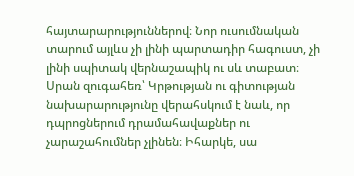հայտարարություններով։ Նոր ուսումնական տարում այլևս չի լինի պարտադիր հագուստ, չի լինի սպիտակ վերնաշապիկ ու սև տաբատ։
Սրան զուգահեռ՝ Կրթության ու գիտության նախարարությունը վերահսկում է նաև, որ դպրոցներում դրամահավաքներ ու չարաշահումներ չլինեն։ Իհարկե, սա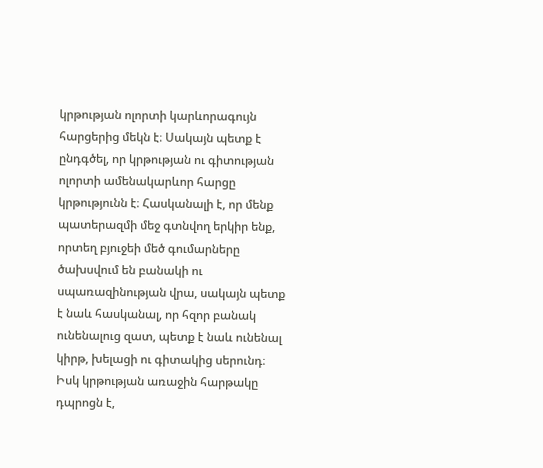կրթության ոլորտի կարևորագույն հարցերից մեկն է։ Սակայն պետք է ընդգծել, որ կրթության ու գիտության ոլորտի ամենակարևոր հարցը կրթությունն է։ Հասկանալի է, որ մենք պատերազմի մեջ գտնվող երկիր ենք, որտեղ բյուջեի մեծ գումարները ծախսվում են բանակի ու սպառազինության վրա, սակայն պետք է նաև հասկանալ, որ հզոր բանակ ունենալուց զատ, պետք է նաև ունենալ կիրթ, խելացի ու գիտակից սերունդ։
Իսկ կրթության առաջին հարթակը դպրոցն է,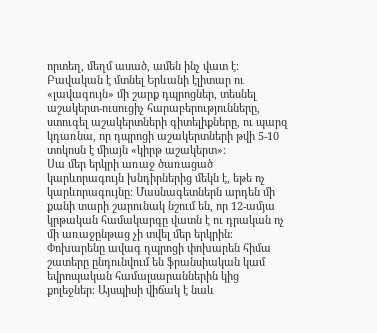որտեղ, մեղմ ասած, ամեն ինչ վատ է։ Բավական է մտնել Երևանի էլիտար ու «լավագույն» մի շարք դպրոցներ, տեսնել աշակերտ-ուսուցիչ հարաբերությունները, ստուգել աշակերտների գիտելիքները, ու պարզ կդառնա, որ դպրոցի աշակերտների թվի 5-10 տոկոսն է միայն «կիրթ աշակերտ»։
Սա մեր երկրի առաջ ծառացած կարևորագույն խնդիրներից մեկն է, եթե ոչ կարևորագույնը։ Մասնագետներն արդեն մի քանի տարի շարունակ նշում են, որ 12-ամյա կրթական համակարգը վատն է ու դրական ոչ մի առաջընթաց չի տվել մեր երկրին։
Փոխարենը ավագ դպրոցի փոխարեն հիմա շատերը ընդունվում են ֆրանսիական կամ եվրոպական համալսարաններին կից քոլեջներ։ Այսպիսի վիճակ է նաև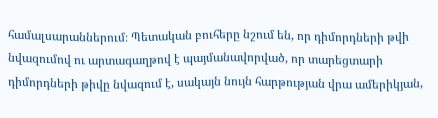համալսարաններում։ Պետական բուհերը նշում են, որ դիմորդների թվի նվազումով ու արտագաղթով է պայմանավորված, որ տարեցտարի դիմորդների թիվը նվազում է, սակայն նույն հարթության վրա ամերիկյան,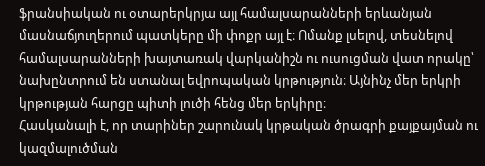ֆրանսիական ու օտարերկրյա այլ համալսարանների երևանյան մասնաճյուղերում պատկերը մի փոքր այլ է։ Ոմանք լսելով, տեսնելով համալսարանների խայտառակ վարկանիշն ու ուսուցման վատ որակը՝ նախընտրում են ստանալ եվրոպական կրթություն։ Այնինչ մեր երկրի կրթության հարցը պիտի լուծի հենց մեր երկիրը։
Հասկանալի է, որ տարիներ շարունակ կրթական ծրագրի քայքայման ու կազմալուծման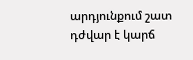արդյունքում շատ դժվար է կարճ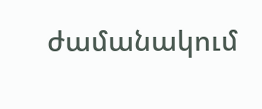ժամանակում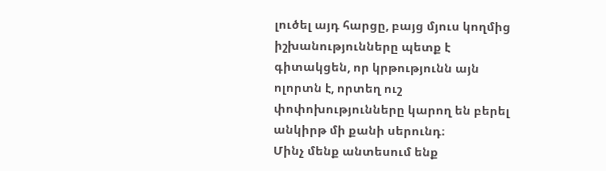լուծել այդ հարցը, բայց մյուս կողմից իշխանությունները պետք է գիտակցեն, որ կրթությունն այն ոլորտն է, որտեղ ուշ փոփոխությունները կարող են բերել անկիրթ մի քանի սերունդ։
Մինչ մենք անտեսում ենք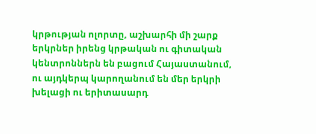կրթության ոլորտը, աշխարհի մի շարք երկրներ իրենց կրթական ու գիտական կենտրոններն են բացում Հայաստանում, ու այդկերպ կարողանում են մեր երկրի խելացի ու երիտասարդ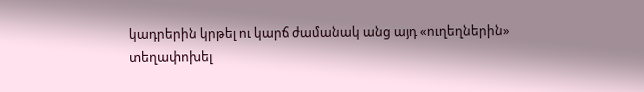կադրերին կրթել ու կարճ ժամանակ անց այդ «ուղեղներին» տեղափոխել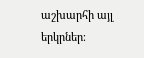աշխարհի այլ երկրներ։